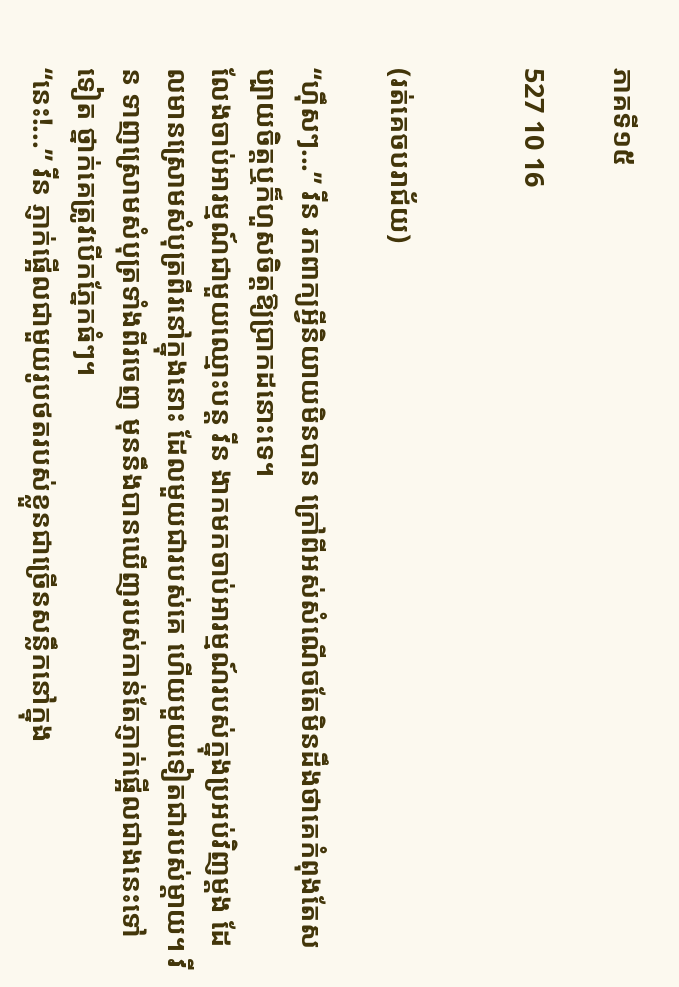ភាគទី១៥

527 10 16


(រត់គេចបរាជ័យ)

“ហ៊ឹសៗ...” វីន រកពាក្យអ្វីនិយាយមិនបាន ក្រៅពីអស់សំណើចតែមិនដឹងថាគេកំពុងតែសប្បាយចិត្តឬក៏ហួសចិត្តឱ្យប្រាកដនោះទេ។
លែងចាប់អារម្មណ៍ជាមួយឈ្មោះបន្ត វីន ងាកមកចាប់អារម្មណ៍របស់ក្នុងប្រអប់វិញម្ដង ដែលមានស្រោមសំបុត្រពីរនៅក្នុងនោះ ដែលមួយជារបស់គេ ហើយមួយទៀតជារបស់ម្ដាយ។ វីន ទាញស្រោមសំបុត្រទាំងពីរចេញ មុននឹងបានឃើញរបស់កាន់តែភ្ញាក់ផ្អើលជាងនេះទៅទៀត ថ្នាក់គេត្រូវបើកភ្នែកធំៗ។
“នេះ!...” វីន ភ្ញាក់ផ្អើលជាមួយរូបថតរបស់ខ្លួនជាច្រើនសន្លឹកនៅក្នុង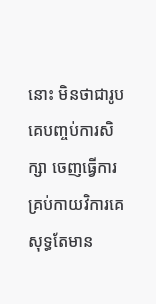នោះ មិនថាជារូបគេបញ្ចប់ការសិក្សា ចេញធ្វើការ គ្រប់កាយវិការគេសុទ្ធតែមាន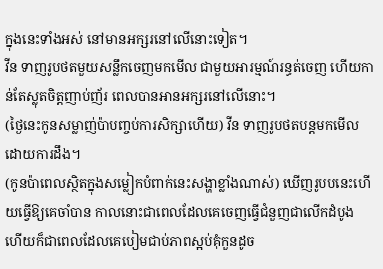ក្នុងនេះទាំងអស់ នៅមានអក្សរនៅលើនោះទៀត។
វីន ទាញរូបថតមួយសន្លឹកចេញមកមើល ជាមួយអារម្មណ៍រន្ធត់ចេញ ហើយកាន់តែស្លុតចិត្តញាប់ញ័រ ពេលបានអានអក្សរនៅលើនោះ។
(ថ្ងៃនេះកូនសម្លាញ់ប៉ាបញ្ចប់ការសិក្សាហើយ) វីន ទាញរូបថតបន្តមកមើលដោយការដឹង។
(កូនប៉ាពេលស្ថិតក្នុងសម្លៀកបំពាក់នេះសង្ហាខ្លាំងណាស់) ឃើញរូបបនេះហើយធ្វើឱ្យគេចាំបាន កាលនោះជាពេលដែលគេចេញធ្វើជំនួញជាលើកដំបូង ហើយក៏ជាពេលដែលគេបៀមជាប់ភាពស្អប់គុំកួនដូច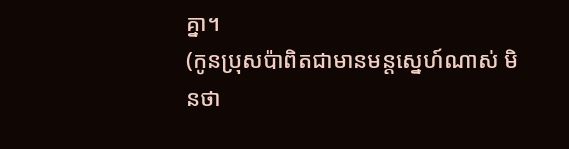គ្នា។
(កូនប្រុសប៉ាពិតជាមានមន្ដស្នេហ៍ណាស់ មិនថា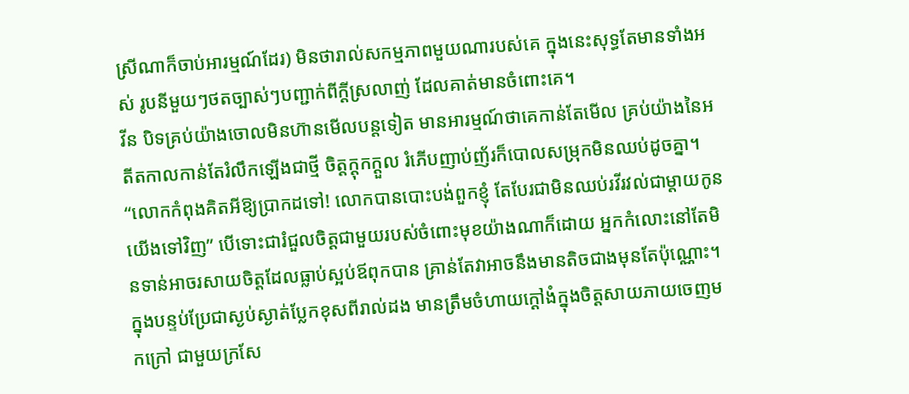ស្រីណាក៏ចាប់អារម្មណ៍ដែរ) មិនថារាល់សកម្មភាពមួយណារបស់គេ ក្នុងនេះសុទ្ធតែមានទាំងអស់ រូបនីមួយៗថតច្បាស់ៗបញ្ជាក់ពីក្ដីស្រលាញ់ ដែលគាត់មានចំពោះគេ។
វីន បិទគ្រប់យ៉ាងចោលមិនហ៊ានមើលបន្តទៀត មានអារម្មណ៍ថាគេកាន់តែមើល គ្រប់យ៉ាងនៃអតីតកាលកាន់តែរំលឹកឡើងជាថ្មី ចិត្តក្ដុកក្ដួល រំភើបញាប់ញ័រក៏បោលសម្រុកមិនឈប់ដូចគ្នា។
“លោកកំពុងគិតអីឱ្យប្រាកដទៅ! លោកបានបោះបង់ពួកខ្ញុំ តែបែរជាមិនឈប់រវីរវល់ជាម្ដាយកូនយើងទៅវិញ” បើទោះជារំជួលចិត្តជាមួយរបស់ចំពោះមុខយ៉ាងណាក៏ដោយ អ្នកកំលោះនៅតែមិនទាន់អាចរសាយចិត្តដែលធ្លាប់ស្អប់ឪពុកបាន គ្រាន់តែវាអាចនឹងមានតិចជាងមុនតែប៉ុណ្ណោះ។
ក្នុងបន្ទប់ប្រែជាស្ងប់ស្ងាត់ប្លែកខុសពីរាល់ដង មានត្រឹមចំហាយក្ដៅងំក្នុងចិត្តសាយភាយចេញមកក្រៅ ជាមួយក្រសែ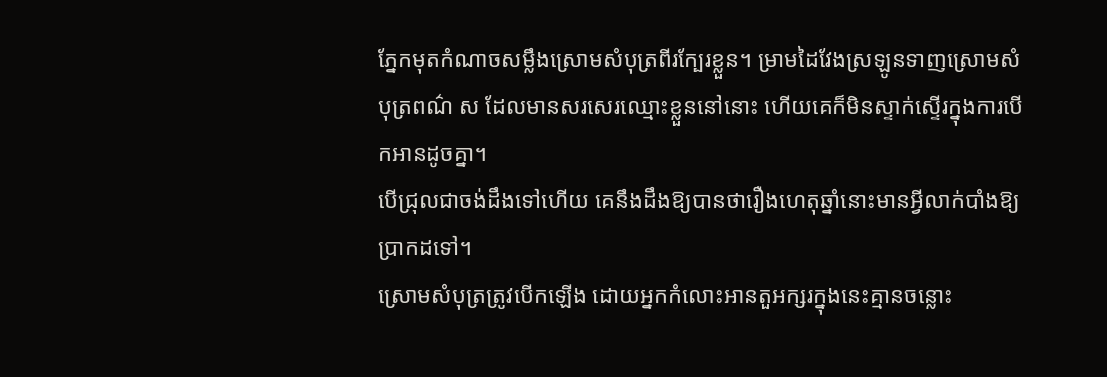ភ្នែកមុតកំណាចសម្លឹងស្រោមសំបុត្រពីរក្បែរខ្លួន។ ម្រាមដៃវែងស្រឡូនទាញស្រោមសំបុត្រពណ៌ ស ដែលមានសរសេរឈ្មោះខ្លួននៅនោះ ហើយគេក៏មិនស្ទាក់ស្ទើរក្នុងការបើកអានដូចគ្នា។
បើជ្រុលជាចង់ដឹងទៅហើយ គេនឹងដឹងឱ្យបានថារឿងហេតុឆ្នាំនោះមានអ្វីលាក់បាំងឱ្យប្រាកដទៅ។
ស្រោមសំបុត្រត្រូវបើកឡើង ដោយអ្នកកំលោះអានតួអក្សរក្នុងនេះគ្មានចន្លោះ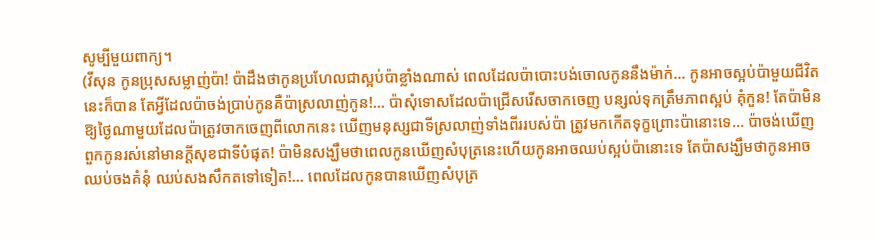សូម្បីមួយពាក្យ។
(វីសុន កូនប្រុសសម្លាញ់ប៉ា! ប៉ាដឹងថាកូនប្រហែលជាស្អប់ប៉ាខ្លាំងណាស់ ពេលដែលប៉ាបោះបង់ចោលកូននឹងម៉ាក់... កូនអាចស្អប់ប៉ាមួយជីវិតនេះក៏បាន តែអ្វីដែលប៉ាចង់ប្រាប់កូនគឺប៉ាស្រលាញ់កូន!... ប៉ាសុំទោសដែលប៉ាជ្រើសរើសចាកចេញ បន្សល់ទុកត្រឹមភាពស្អប់ គុំកួន! តែប៉ាមិនឱ្យថ្ងៃណាមួយដែលប៉ាត្រូវចាកចេញពីលោកនេះ ឃើញមនុស្សជាទីស្រលាញ់ទាំងពីររបស់ប៉ា ត្រូវមកកើតទុក្ខព្រោះប៉ានោះទេ... ប៉ាចង់ឃើញពួកកូនរស់នៅមានក្ដីសុខជាទីបំផុត! ប៉ាមិនសង្ឃឹមថាពេលកូនឃើញសំបុត្រនេះហើយកូនអាចឈប់ស្អប់ប៉ានោះទេ តែប៉ាសង្ឃឹមថាកូនអាចឈប់ចងគំនុំ ឈប់សងសឹកតទៅទៀត!... ពេលដែលកូនបានឃើញសំបុត្រ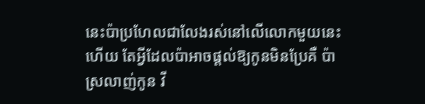នេះប៉ាប្រហែលជាលែងរស់នៅលើលោកមួយនេះហើយ តែអ្វីដែលប៉ាអាចផ្ដល់ឱ្យកូនមិនប្រែគឺ ប៉ាស្រលាញ់កូន វី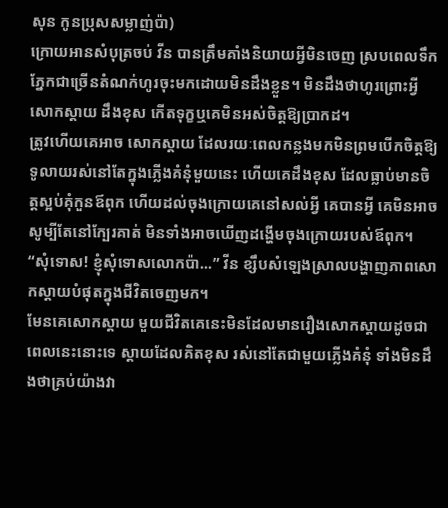សុន កូនប្រុសសម្លាញ់ប៉ា)
ក្រោយអានសំបុត្រចប់ វីន បានត្រឹមគាំងនិយាយអ្វីមិនចេញ ស្របពេលទឹកភ្នែកជាច្រើនតំណក់ហូរចុះមកដោយមិនដឹងខ្លួន។ មិនដឹងថាហូរព្រោះអ្វី សោកស្ដាយ ដឹងខុស កើតទុក្ខឬគេមិនអស់ចិត្តឱ្យប្រាកដ។
ត្រូវហើយគេអាច សោកស្ដាយ ដែលរយៈពេលកន្លងមកមិនព្រមបើកចិត្តឱ្យទូលាយរស់នៅតែក្នុងភ្លើងគំនុំមួយនេះ ហើយគេដឹងខុស ដែលធ្លាប់មានចិត្តស្អប់គុំកួនឪពុក ហើយដល់ចុងក្រោយគេនៅសល់អ្វី គេបានអ្វី គេមិនអាចសូម្បីតែនៅក្បែរគាត់ មិនទាំងអាចឃើញដង្ហើមចុងក្រោយរបស់ឪពុក។
“សុំទោស! ខ្ញុំសុំទោសលោកប៉ា...” វីន ខ្សឹបសំឡេងស្រាលបង្ហាញភាពសោកស្ដាយបំផុតក្នុងជីវិតចេញមក។
មែនគេសោកស្ដាយ មួយជីវិតគេនេះមិនដែលមានរឿងសោកស្ដាយដូចជាពេលនេះនោះទេ ស្ដាយដែលគិតខុស រស់នៅតែជាមួយភ្លើងគំនុំ ទាំងមិនដឹងថាគ្រប់យ៉ាងវា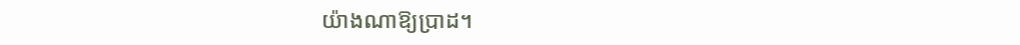យ៉ាងណាឱ្យប្រាដ។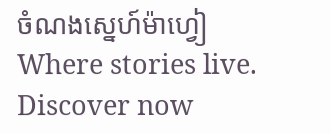ចំណងស្នេហ៍ម៉ាហ្វៀWhere stories live. Discover now